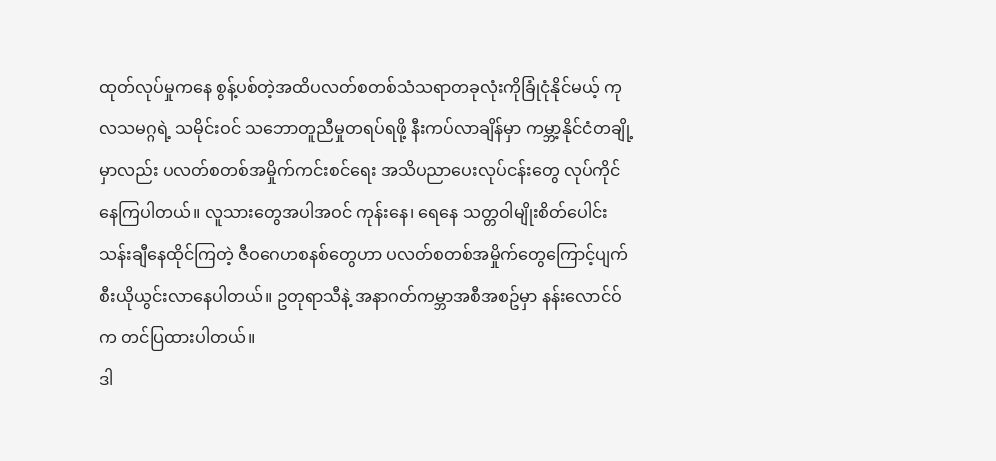ထုတ်လုပ်မှုကနေ စွန့်ပစ်တဲ့အထိပလတ်စတစ်သံသရာတခုလုံးကိုခြုံငုံနိုင်မယ့် ကုလသမဂ္ဂရဲ့ သမိုင်းဝင် သဘောတူညီမှုတရပ်ရဖို့ နီးကပ်လာချိန်မှာ ကမ္ဘာ့နိုင်ငံတချို့မှာလည်း ပလတ်စတစ်အမှိုက်ကင်းစင်ရေး အသိပညာပေးလုပ်ငန်းတွေ လုပ်ကိုင်နေကြပါတယ်။ လူသားတွေအပါအဝင် ကုန်းနေ၊ ရေနေ သတ္တဝါမျိုးစိတ်ပေါင်း သန်းချီနေထိုင်ကြတဲ့ ဇီဝဂေဟစနစ်တွေဟာ ပလတ်စတစ်အမှိုက်တွေကြောင့်ပျက်စီးယိုယွင်းလာနေပါတယ်။ ဥတုရာသီနဲ့ အနာဂတ်ကမ္ဘာအစီအစဥ်မှာ နန်းလောင်ဝ်က တင်ပြထားပါတယ်။
ဒါ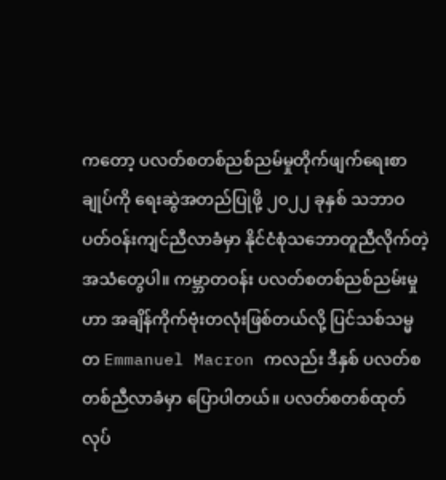ကတော့ ပလတ်စတစ်ညစ်ညမ်မှုတိုက်ဖျက်ရေးစာချုပ်ကို ရေးဆွဲအတည်ပြုဖို့ ၂၀၂၂ ခုနှစ် သဘာဝပတ်ဝန်းကျင်ညီလာခံမှာ နိုင်ငံစုံသဘောတူညီလိုက်တဲ့ အသံတွေပါ။ ကမ္ဘာတဝန်း ပလတ်စတစ်ညစ်ညမ်းမှုဟာ အချိန်ကိုက်ဗုံးတလုံးဖြစ်တယ်လို့ ပြင်သစ်သမ္မတ Emmanuel Macron ကလည်း ဒီနှစ် ပလတ်စတစ်ညီလာခံမှာ ပြောပါတယ်။ ပလတ်စတစ်ထုတ်လုပ်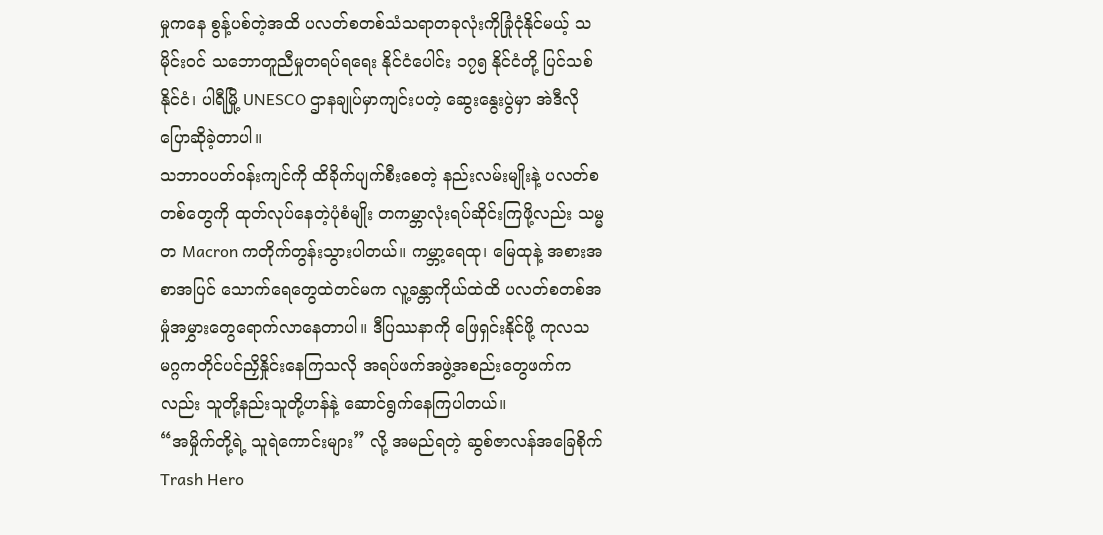မှုကနေ စွန့်ပစ်တဲ့အထိ ပလတ်စတစ်သံသရာတခုလုံးကိုခြုံငုံနိုင်မယ့် သမိုင်းဝင် သဘောတူညီမှုတရပ်ရရေး နိုင်ငံပေါင်း ၁၇၅ နိုင်ငံတို့ ပြင်သစ်နိုင်ငံ၊ ပါရီမြို့ UNESCO ဌာနချုပ်မှာကျင်းပတဲ့ ဆွေးနွေးပွဲမှာ အဲဒီလိုပြောဆိုခဲ့တာပါ။
သဘာဝပတ်ဝန်းကျင်ကို ထိခိုက်ပျက်စီးစေတဲ့ နည်းလမ်းမျိုးနဲ့ ပလတ်စတစ်တွေကို ထုတ်လုပ်နေတဲ့ပုံစံမျိုး တကမ္ဘာလုံးရပ်ဆိုင်းကြဖို့လည်း သမ္မတ Macron ကတိုက်တွန်းသွားပါတယ်။ ကမ္ဘာ့ရေထု၊ မြေထုနဲ့ အစားအစာအပြင် သောက်ရေတွေထဲတင်မက လူ့ခန္တာကိုယ်ထဲထိ ပလတ်စတစ်အမှုံအမွှားတွေရောက်လာနေတာပါ။ ဒီပြဿနာကို ဖြေရှင်းနိုင်ဖို့ ကုလသမဂ္ဂကတိုင်ပင်ညှိနှိုင်းနေကြသလို အရပ်ဖက်အဖွဲ့အစည်းတွေဖက်ကလည်း သူတို့နည်းသူတို့ဟန်နဲ့ ဆောင်ရွက်နေကြပါတယ်။
“အမှိုက်တို့ရဲ့ သူရဲကောင်းများ” လို့ အမည်ရတဲ့ ဆွစ်ဇာလန်အခြေစိုက် Trash Hero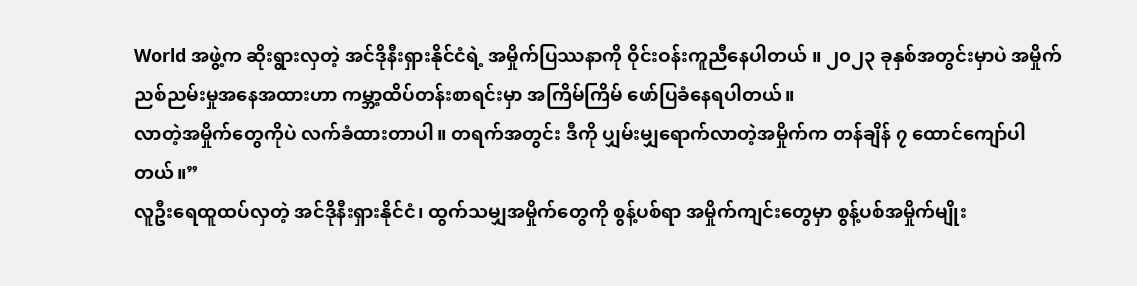World အဖွဲ့က ဆိုးရွားလှတဲ့ အင်ဒိုနီးရှားနိုင်ငံရဲ့ အမှိုက်ပြဿနာကို ဝိုင်းဝန်းကူညီနေပါတယ် ။ ၂၀၂၃ ခုနှစ်အတွင်းမှာပဲ အမှိုက်ညစ်ညမ်းမှုအနေအထားဟာ ကမ္ဘာ့ထိပ်တန်းစာရင်းမှာ အကြိမ်ကြိမ် ဖော်ပြခံနေရပါတယ်။
လာတဲ့အမှိုက်တွေကိုပဲ လက်ခံထားတာပါ။ တရက်အတွင်း ဒီကို ပျှမ်းမျှရောက်လာတဲ့အမှိုက်က တန်ချိန် ၇ ထောင်ကျော်ပါတယ်။”
လူဦးရေထူထပ်လှတဲ့ အင်ဒိုနီးရှားနိုင်ငံ၊ ထွက်သမျှအမှိုက်တွေကို စွန့်ပစ်ရာ အမှိုက်ကျင်းတွေမှာ စွန့်ပစ်အမှိုက်မျိုး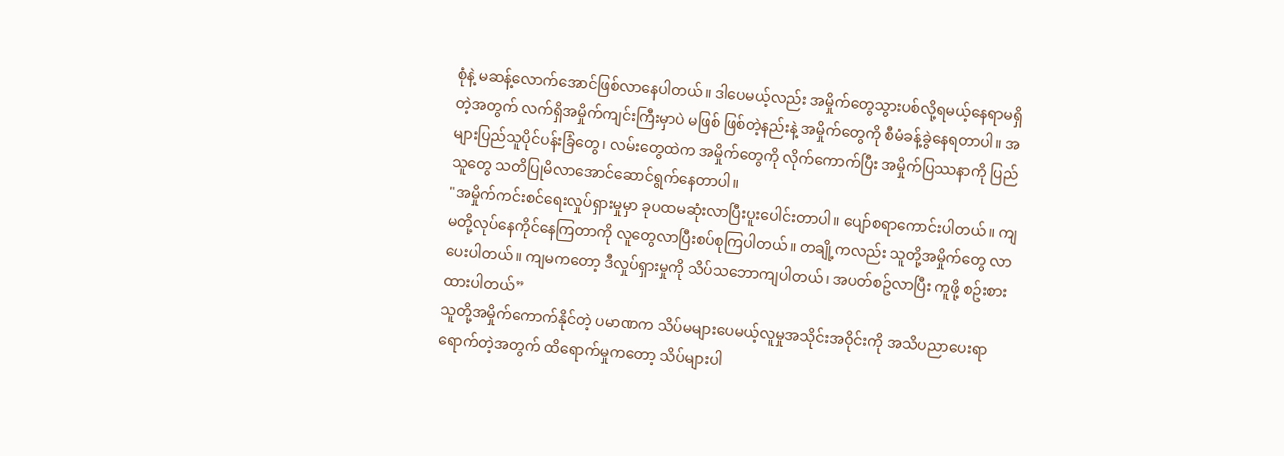စုံနဲ့ မဆန့်လောက်အောင်ဖြစ်လာနေပါတယ်။ ဒါပေမယ့်လည်း အမှိုက်တွေသွားပစ်လို့ရမယ့်နေရာမရှိတဲ့အတွက် လက်ရှိအမှိုက်ကျင်းကြီးမှာပဲ မဖြစ် ဖြစ်တဲ့နည်းနဲ့ အမှိုက်တွေကို စီမံခန့်ခွဲနေရတာပါ။ အများပြည်သူပိုင်ပန်းခြံတွေ၊ လမ်းတွေထဲက အမှိုက်တွေကို လိုက်ကောက်ပြီး အမှိုက်ပြဿနာကို ပြည်သူတွေ သတိပြုမိလာအောင်ဆောင်ရွက်နေတာပါ။
"အမှိုက်ကင်းစင်ရေးလှုပ်ရှားမှုမှာ ခုပထမဆုံးလာပြီးပူးပေါင်းတာပါ။ ပျော်စရာကောင်းပါတယ်။ ကျမတို့လုပ်နေကိုင်နေကြတာကို လူတွေလာပြီးစပ်စုကြပါတယ်။ တချို့ကလည်း သူတို့အမှိုက်တွေ လာပေးပါတယ်။ ကျမကတော့ ဒီလှုပ်ရှားမှုကို သိပ်သဘောကျပါတယ်၊ အပတ်စဥ်လာပြီး ကူဖို့ စဥ်းစားထားပါတယ်”
သူတို့အမှိုက်ကောက်နိုင်တဲ့ ပမာဏက သိပ်မများပေမယ့်လူမှုအသိုင်းအဝိုင်းကို အသိပညာပေးရာရောက်တဲ့အတွက် ထိရောက်မှုကတော့ သိပ်များပါ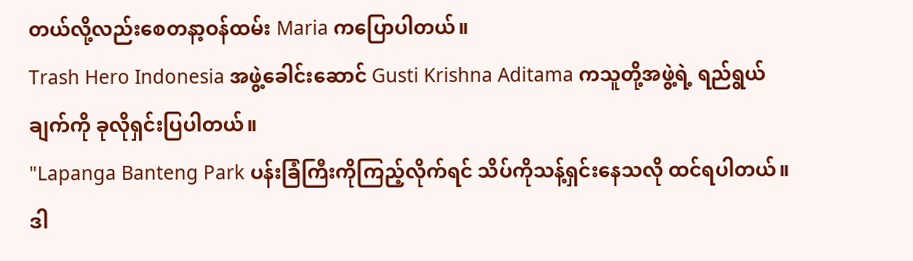တယ်လို့လည်းစေတနာ့ဝန်ထမ်း Maria ကပြောပါတယ်။
Trash Hero Indonesia အဖွဲ့ခေါင်းဆောင် Gusti Krishna Aditama ကသူတို့အဖွဲ့ရဲ့ ရည်ရွယ်ချက်ကို ခုလိုရှင်းပြပါတယ်။
"Lapanga Banteng Park ပန်းခြံကြီးကိုကြည့်လိုက်ရင် သိပ်ကိုသန့်ရှင်းနေသလို ထင်ရပါတယ်။ ဒါ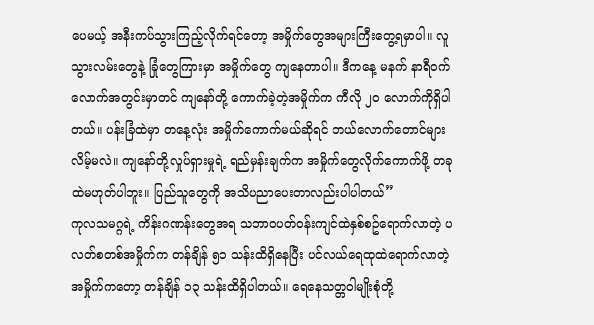ပေမယ့် အနီးကပ်သွားကြည့်လိုက်ရင်တော့ အမှိုက်တွေအများကြီးတွေ့ရမှာပါ။ လူသွားလမ်းတွေနဲ့ ခြုံတွေကြားမှာ အမှိုက်တွေ ကျနေတာပါ။ ဒီကနေ့ မနက် နာရီဝက်လောက်အတွင်းမှာတင် ကျနော်တို့ ကောက်ခဲ့တဲ့အမှိုက်က ကီလို ၂၀ လောက်ကိုရှိပါတယ်။ ပန်းခြံထဲမှာ တနေ့လုံး အမှိုက်ကောက်မယ်ဆိုရင် ဘယ်လောက်တောင်များလိမ့်မလဲ။ ကျနော်တို့လှုပ်ရှားမှုရဲ့ ရည်မှန်းချက်က အမှိုက်တွေလိုက်ကောက်ဖို့ တခုထဲမဟုတ်ပါဘူး။ ပြည်သူတွေကို အသိပညာပေးတာလည်းပါပါတယ်”
ကုလသမဂ္ဂရဲ့ ကိန်းဂဏန်းတွေအရ သဘာဝပတ်ဝန်းကျင်ထဲနှစ်စဥ်ရောက်လာတဲ့ ပလတ်စတစ်အမှိုက်က တန်ချိန် ၅၁ သန်းထိရှိနေပြီး ပင်လယ်ရေထုထဲရောက်လာတဲ့အမှိုက်ကတော့ တန်ချိန် ၁၃ သန်းထိရှိပါတယ်။ ရေနေသတ္တဝါမျိုးစုံတို့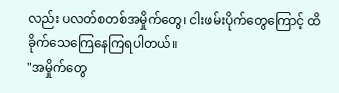လည်း ပလတ်စတစ်အမှိုက်တွေ၊ ငါးဖမ်းပိုက်တွေကြောင့် ထိခိုက်သေကြေနေကြရပါတယ်။
"အမှိုက်တွေ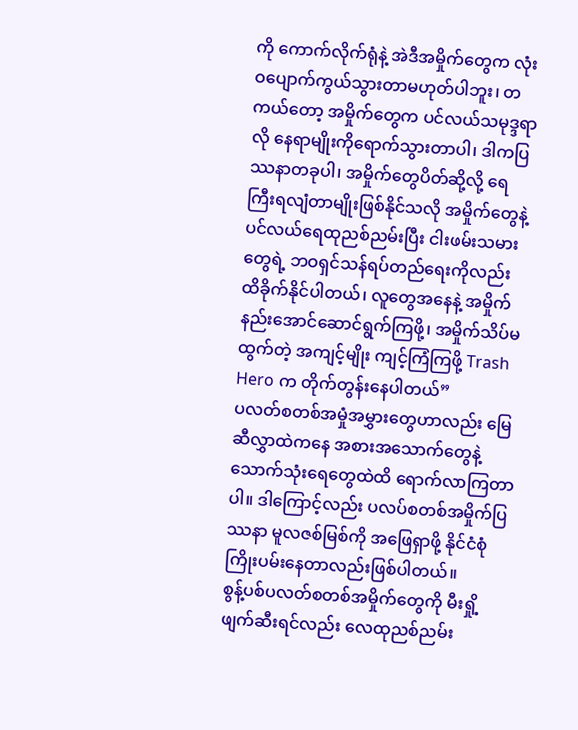ကို ကောက်လိုက်ရုံနဲ့ အဲဒီအမှိုက်တွေက လုံးဝပျောက်ကွယ်သွားတာမဟုတ်ပါဘူး၊ တကယ်တော့ အမှိုက်တွေက ပင်လယ်သမုဒ္ဒရာလို နေရာမျိုးကိုရောက်သွားတာပါ၊ ဒါကပြဿနာတခုပါ၊ အမှိုက်တွေပိတ်ဆို့လို့ ရေကြီးရလျံတာမျိုးဖြစ်နိုင်သလို အမှိုက်တွေနဲ့ ပင်လယ်ရေထုညစ်ညမ်းပြီး ငါးဖမ်းသမားတွေရဲ့ ဘဝရှင်သန်ရပ်တည်ရေးကိုလည်း ထိခိုက်နိုင်ပါတယ်၊ လူတွေအနေနဲ့ အမှိုက်နည်းအောင်ဆောင်ရွက်ကြဖို့၊ အမှိုက်သိပ်မထွက်တဲ့ အကျင့်မျိုး ကျင့်ကြံကြဖို့ Trash Hero က တိုက်တွန်းနေပါတယ်”
ပလတ်စတစ်အမှုံအမွှားတွေဟာလည်း မြေဆီလွှာထဲကနေ အစားအသောက်တွေနဲ့ သောက်သုံးရေတွေထဲထိ ရောက်လာကြတာပါ။ ဒါကြောင့်လည်း ပလပ်စတစ်အမှိုက်ပြဿနာ မူလဇစ်မြစ်ကို အဖြေရှာဖို့ နိုင်ငံစုံ ကြိုးပမ်းနေတာလည်းဖြစ်ပါတယ်။
စွန့်ပစ်ပလတ်စတစ်အမှိုက်တွေကို မီးရှို့ဖျက်ဆီးရင်လည်း လေထုညစ်ညမ်း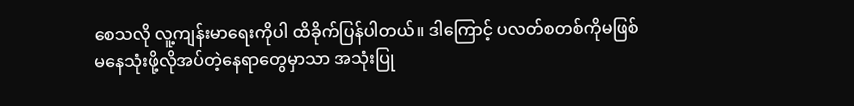စေသလို လူ့ကျန်းမာရေးကိုပါ ထိခိုက်ပြန်ပါတယ်။ ဒါကြောင့် ပလတ်စတစ်ကိုမဖြစ်မနေသုံးဖို့လိုအပ်တဲ့နေရာတွေမှာသာ အသုံးပြု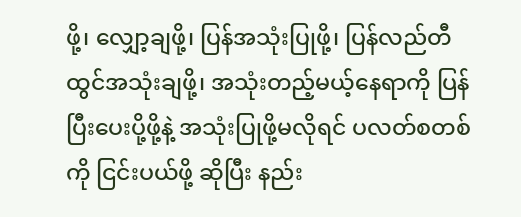ဖို့၊ လျှော့ချဖို့၊ ပြန်အသုံးပြုဖို့၊ ပြန်လည်တီထွင်အသုံးချဖို့၊ အသုံးတည့်မယ့်နေရာကို ပြန်ပြီးပေးပို့ဖို့နဲ့ အသုံးပြုဖို့မလိုရင် ပလတ်စတစ်ကို ငြင်းပယ်ဖို့ ဆိုပြီး နည်း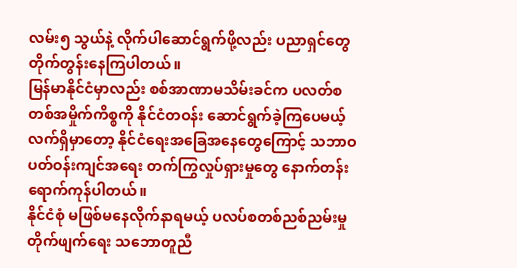လမ်း၅ သွယ်နဲ့ လိုက်ပါဆောင်ရွက်ဖို့လည်း ပညာရှင်တွေ တိုက်တွန်းနေကြပါတယ်။
မြန်မာနိုင်ငံမှာလည်း စစ်အာဏာမသိမ်းခင်က ပလတ်စတစ်အမှိုက်ကိစ္စကို နိုင်ငံတဝန်း ဆောင်ရွက်ခဲ့ကြပေမယ့်လက်ရှိမှာတော့ နိုင်ငံရေးအခြေအနေတွေကြောင့် သဘာဝပတ်ဝန်းကျင်အရေး တက်ကြွလှုပ်ရှားမှုတွေ နောက်တန်းရောက်ကုန်ပါတယ်။
နိုင်ငံစုံ မဖြစ်မနေလိုက်နာရမယ့် ပလပ်စတစ်ညစ်ညမ်းမှုတိုက်ဖျက်ရေး သဘောတူညီ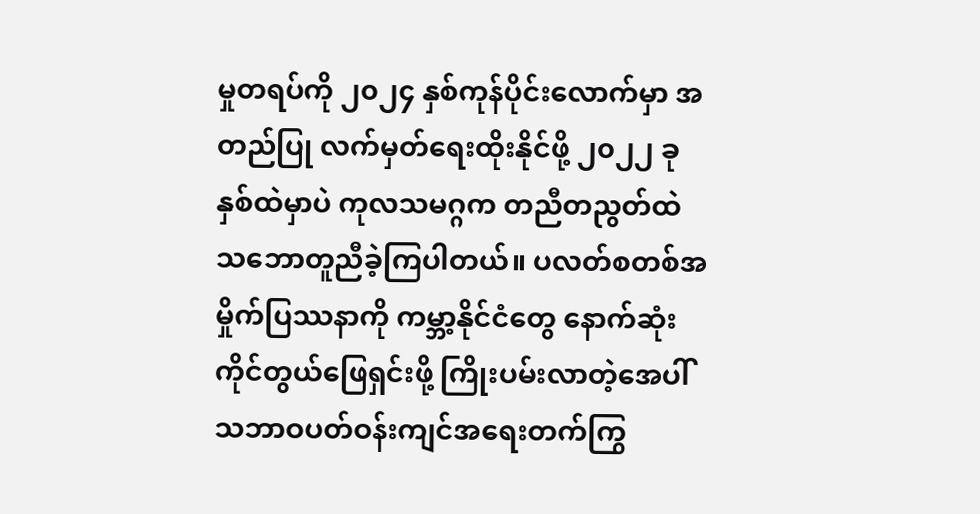မှုတရပ်ကို ၂၀၂၄ နှစ်ကုန်ပိုင်းလောက်မှာ အတည်ပြု လက်မှတ်ရေးထိုးနိုင်ဖို့ ၂၀၂၂ ခုနှစ်ထဲမှာပဲ ကုလသမဂ္ဂက တညီတညွတ်ထဲ သဘောတူညီခဲ့ကြပါတယ်။ ပလတ်စတစ်အမှိုက်ပြဿနာကို ကမ္ဘာ့နိုင်ငံတွေ နောက်ဆုံးကိုင်တွယ်ဖြေရှင်းဖို့ ကြိုးပမ်းလာတဲ့အေပါ် သဘာဝပတ်ဝန်းကျင်အရေးတက်ကြွ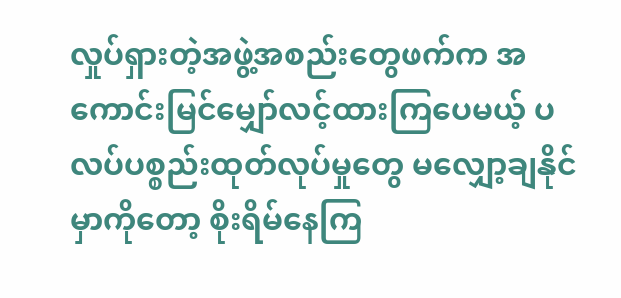လှုပ်ရှားတဲ့အဖွဲ့အစည်းတွေဖက်က အကောင်းမြင်မျှော်လင့်ထားကြပေမယ့် ပလပ်ပစ္စည်းထုတ်လုပ်မှုတွေ မလျှော့ချနိုင်မှာကိုတော့ စိုးရိမ်နေကြ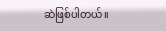ဆဲဖြစ်ပါတယ်။